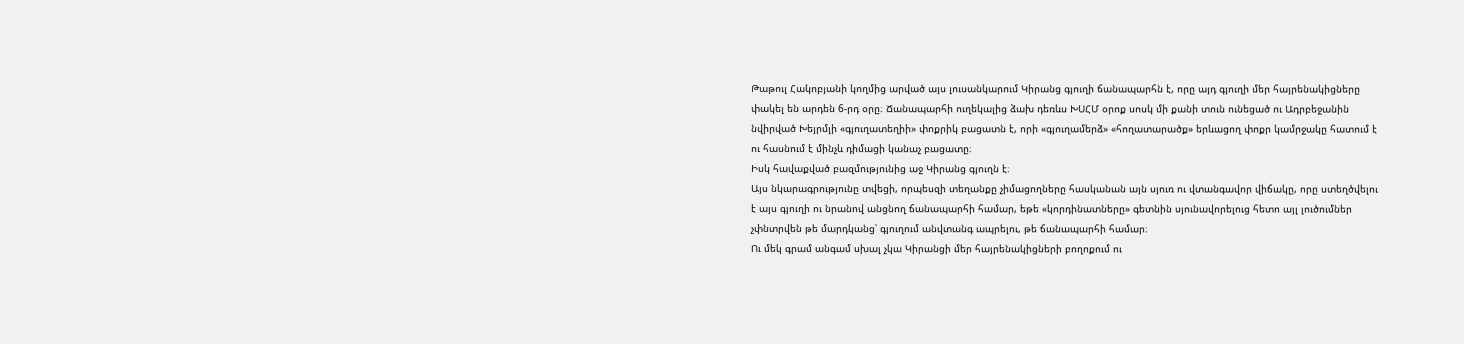Թաթուլ Հակոբյանի կողմից արված այս լուսանկարում Կիրանց գյուղի ճանապարհն է, որը այդ գյուղի մեր հայրենակիցները փակել են արդեն 6-րդ օրը։ Ճանապարհի ուղեկալից ձախ դեռևս ԽՍՀՄ օրոք սոսկ մի քանի տուն ունեցած ու Ադրբեջանին նվիրված Խեյրմլի «գյուղատեղիի» փոքրիկ բացատն է, որի «գյուղամերձ» «հողատարածք» երևացող փոքր կամրջակը հատում է ու հասնում է մինչև դիմացի կանաչ բացատը։
Իսկ հավաքված բազմությունից աջ Կիրանց գյուղն է։
Այս նկարագրությունը տվեցի, որպեսզի տեղանքը չիմացողները հասկանան այն սյուռ ու վտանգավոր վիճակը, որը ստեղծվելու է այս գյուղի ու նրանով անցնող ճանապարհի համար, եթե «կորդինատները» գետնին սյունավորելուց հետո այլ լուծումներ չփնտրվեն թե մարդկանց՝ գյուղում անվտանգ ապրելու, թե ճանապարհի համար։
Ու մեկ գրամ անգամ սխալ չկա Կիրանցի մեր հայրենակիցների բողոքում ու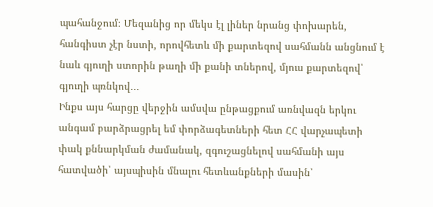պահանջում։ Մեզանից որ մեկս էլ լիներ նրանց փոխարեն, հանգիստ չէր նստի, որովհետև մի քարտեզով սահմանն անցնում է նաև գյուղի ստորին թաղի մի քանի տներով, մյուս քարտեզով՝ գյուղի պռնկով․․․
Ինքս այս հարցը վերջին ամսվա ընթացքում առնվազն երկու անգամ բարձրացրել եմ փորձագետների հետ ՀՀ վարչապետի փակ քննարկման ժամանակ, զգուշացնելով սահմանի այս հատվածի՝ այսպիսին մնալու հետևանքների մասին՝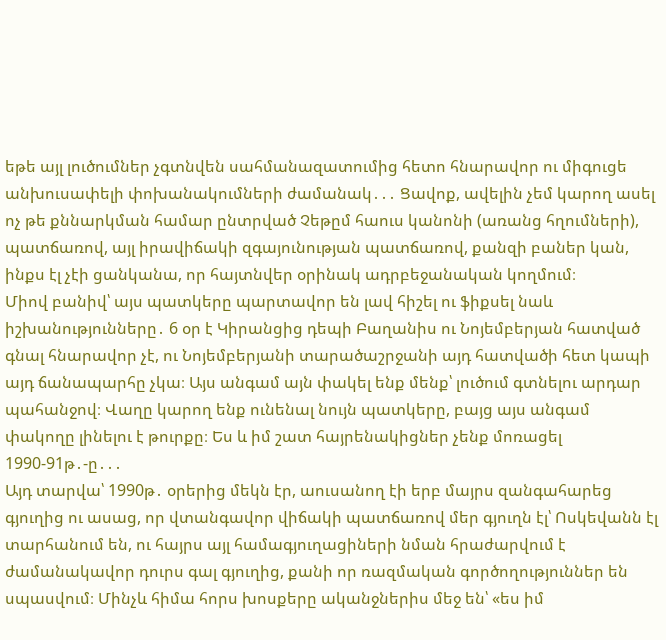եթե այլ լուծումներ չգտնվեն սահմանազատումից հետո հնարավոր ու միգուցե անխուսափելի փոխանակումների ժամանակ․․․ Ցավոք, ավելին չեմ կարող ասել ոչ թե քննարկման համար ընտրված Չեթըմ հաուս կանոնի (առանց հղումների), պատճառով, այլ իրավիճակի զգայունության պատճառով, քանզի բաներ կան, ինքս էլ չէի ցանկանա, որ հայտնվեր օրինակ ադրբեջանական կողմում։
Միով բանիվ՝ այս պատկերը պարտավոր են լավ հիշել ու ֆիքսել նաև իշխանությունները․ 6 օր է Կիրանցից դեպի Բաղանիս ու Նոյեմբերյան հատված գնալ հնարավոր չէ, ու Նոյեմբերյանի տարածաշրջանի այդ հատվածի հետ կապի այդ ճանապարհը չկա։ Այս անգամ այն փակել ենք մենք՝ լուծում գտնելու արդար պահանջով։ Վաղը կարող ենք ունենալ նույն պատկերը, բայց այս անգամ փակողը լինելու է թուրքը։ Ես և իմ շատ հայրենակիցներ չենք մոռացել 1990-91թ․-ը․․․
Այդ տարվա՝ 1990թ․ օրերից մեկն էր, աուսանող էի երբ մայրս զանգահարեց գյուղից ու ասաց, որ վտանգավոր վիճակի պատճառով մեր գյուղն էլ՝ Ոսկեվանն էլ տարհանում են, ու հայրս այլ համագյուղացիների նման հրաժարվում է ժամանակավոր դուրս գալ գյուղից, քանի որ ռազմական գործողություններ են սպասվում։ Մինչև հիմա հորս խոսքերը ականջներիս մեջ են՝ «ես իմ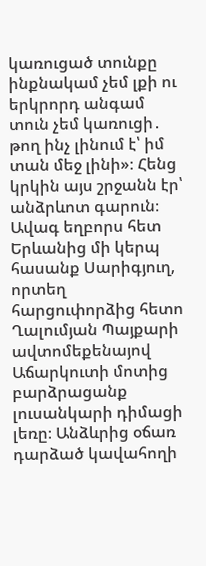կառուցած տունքը ինքնակամ չեմ լքի ու երկրորդ անգամ տուն չեմ կառուցի․ թող ինչ լինում է՝ իմ տան մեջ լինի»։ Հենց կրկին այս շրջանն էր՝ անձրևոտ գարուն։ Ավագ եղբորս հետ Երևանից մի կերպ հասանք Սարիգյուղ, որտեղ հարցուփորձից հետո Ղալումյան Պայքարի ավտոմեքենայով Աճարկուտի մոտից բարձրացանք լուսանկարի դիմացի լեռը։ Անձևրից օճառ դարձած կավահողի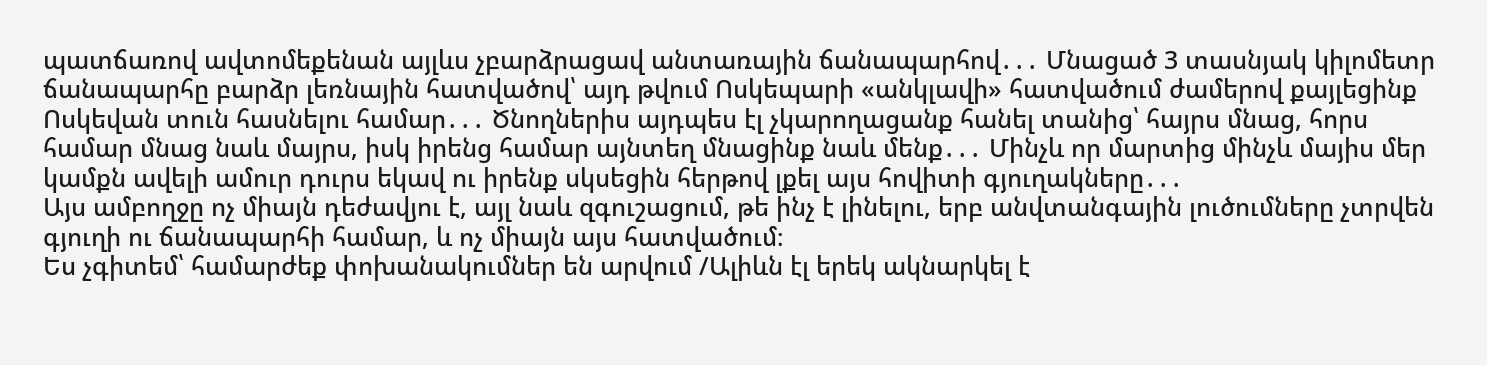պատճառով ավտոմեքենան այլևս չբարձրացավ անտառային ճանապարհով․․․ Մնացած 3 տասնյակ կիլոմետր ճանապարհը բարձր լեռնային հատվածով՝ այդ թվում Ոսկեպարի «անկլավի» հատվածում ժամերով քայլեցինք Ոսկեվան տուն հասնելու համար․․․ Ծնողներիս այդպես էլ չկարողացանք հանել տանից՝ հայրս մնաց, հորս համար մնաց նաև մայրս, իսկ իրենց համար այնտեղ մնացինք նաև մենք․․․ Մինչև որ մարտից մինչև մայիս մեր կամքն ավելի ամուր դուրս եկավ ու իրենք սկսեցին հերթով լքել այս հովիտի գյուղակները․․․
Այս ամբողջը ոչ միայն դեժավյու է, այլ նաև զգուշացում, թե ինչ է լինելու, երբ անվտանգային լուծումները չտրվեն գյուղի ու ճանապարհի համար, և ոչ միայն այս հատվածում։
Ես չգիտեմ՝ համարժեք փոխանակումներ են արվում /Ալիևն էլ երեկ ակնարկել է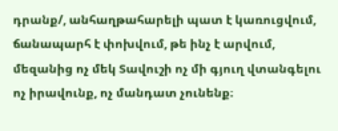դրանք/, անհաղթահարելի պատ է կառուցվում, ճանապարհ է փոխվում, թե ինչ է արվում, մեզանից ոչ մեկ Տավուշի ոչ մի գյուղ վտանգելու ոչ իրավունք, ոչ մանդատ չունենք։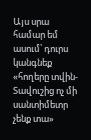Այս սրա համար եմ ասում՝ դուրս կանգնեք «հողերը տվին-Տավուշից ոչ մի սանտիմետր չենք տա»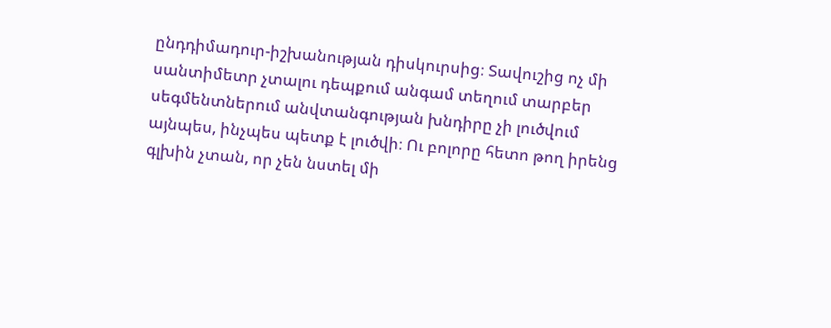ընդդիմադուր-իշխանության դիսկուրսից։ Տավուշից ոչ մի սանտիմետր չտալու դեպքում անգամ տեղում տարբեր սեգմենտներում անվտանգության խնդիրը չի լուծվում այնպես, ինչպես պետք է լուծվի։ Ու բոլորը հետո թող իրենց գլխին չտան, որ չեն նստել մի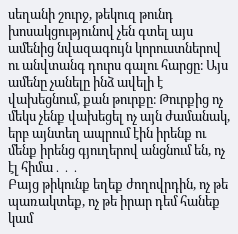սեղանի շուրջ, թեկուզ թունդ խոսակցությունով չեն գտել այս ամենից նվազագույն կորուստներով ու անվտանգ դուրս գալու հարցը։ Այս ամենը չանելը ինձ ավելի է վախեցնում, քան թուրքը։ Թուրքից ոչ մեկս չենք վախեցել ոչ այն ժամանակ, երբ այնտեղ ապրում էին իրենք ու մենք իրենց գյուղերով անցնում են, ոչ էլ հիմա․․․
Բայց թիկունք եղեք ժողովրդին, ոչ թե պառակտեք, ոչ թե իրար դեմ հանեք կամ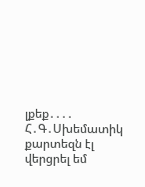լքեք․․․․
Հ․Գ․Սխեմատիկ քարտեզն էլ վերցրել եմ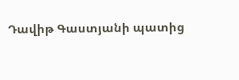Դավիթ Գաստյանի պատից